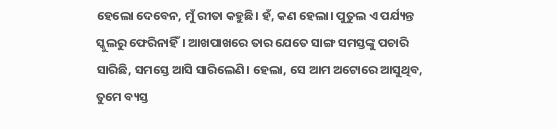ହେଲୋ ଦେବେନ, ମୁଁ ରୀତା କହୁଛି। ହଁ, କଣ ହେଲା। ପୁତୁଲ ଏ ପର୍ଯ୍ୟନ୍ତ ସ୍କୁଲରୁ ଫେରିନାହିଁ। ଆଖପାଖରେ ତାର ଯେତେ ସାଙ୍ଗ ସମସ୍ତଙ୍କୁ ପଚାରି ସାରିଛି, ସମସ୍ତେ ଆସି ସାରିଲେଣି। ହେଲା, ସେ ଆମ ଅଟୋରେ ଆସୁଥିବ, ତୁମେ ବ୍ୟସ୍ତ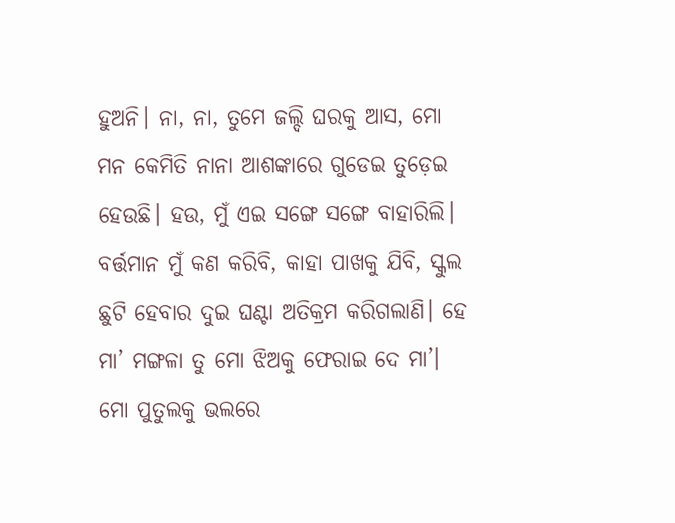ହୁଅନି। ନା, ନା, ତୁମେ ଜଲ୍ଦି ଘରକୁ ଆସ, ମୋ ମନ କେମିତି ନାନା ଆଶଙ୍କାରେ ଗୁଡେଇ ତୁଡ଼େଇ ହେଉଛି। ହଉ, ମୁଁ ଏଇ ସଙ୍ଗେ ସଙ୍ଗେ ବାହାରିଲି।
ବର୍ତ୍ତମାନ ମୁଁ କଣ କରିବି, କାହା ପାଖକୁ ଯିବି, ସ୍କୁଲ ଛୁଟି ହେବାର ଦୁଇ ଘଣ୍ଟା ଅତିକ୍ରମ କରିଗଲାଣି। ହେ ମା’ ମଙ୍ଗଳା ତୁ ମୋ ଝିଅକୁ ଫେରାଇ ଦେ ମା’। ମୋ ପୁତୁଲକୁ ଭଲରେ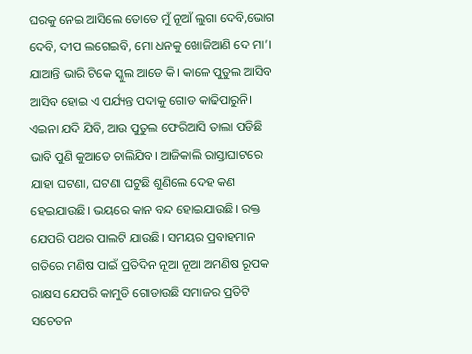ଘରକୁ ନେଇ ଆସିଲେ ତୋତେ ମୁଁ ନୂଆଁ ଲୁଗା ଦେବି,ଭୋଗ ଦେବି, ଦୀପ ଲଗେଇବି, ମୋ ଧନକୁ ଖୋଜିଆଣି ଦେ ମା’। ଯାଆନ୍ତି ଭାରି ଟିକେ ସ୍କୁଲ ଆଡେ କି। କାଳେ ପୁତୁଲ ଆସିବ ଆସିବ ହୋଇ ଏ ପର୍ଯ୍ୟନ୍ତ ପଦାକୁ ଗୋଡ କାଢିପାରୁନି। ଏଇନା ଯଦି ଯିବି, ଆଉ ପୁତୁଲ ଫେରିଆସି ତାଲା ପଡିଛି ଭାବି ପୁଣି କୁଆଡେ ଚାଲିଯିବ। ଆଜିକାଲି ରାସ୍ତାଘାଟରେ ଯାହା ଘଟଣା, ଘଟଣା ଘଟୁଛି ଶୁଣିଲେ ଦେହ କଣ ହେଇଯାଉଛି। ଭୟରେ କାନ ବନ୍ଦ ହୋଇଯାଉଛି। ରକ୍ତ ଯେପରି ପଥର ପାଲଟି ଯାଉଛି। ସମୟର ପ୍ରବାହମାନ ଗତିରେ ମଣିଷ ପାଇଁ ପ୍ରତିଦିନ ନୂଆ ନୂଆ ଅମଣିଷ ରୂପକ ରାକ୍ଷସ ଯେପରି କାମୁଡି ଗୋଡାଉଛି ସମାଜର ପ୍ରତିଟି ସଚେତନ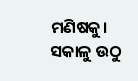ମଣିଷକୁ। ସକାଳୁ ଉଠୁ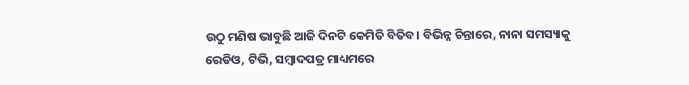ଉଠୁ ମଣିଷ ଭାବୁଛି ଆଜି ଦିନଟି କେମିତି ବିତିବ। ବିଭିନ୍ନ ଚିନ୍ତାରେ, ନାନା ସମସ୍ୟାକୁ ରେଡିଓ, ଟିଭି, ସମ୍ବାଦପତ୍ର ମାଧ୍ୟମରେ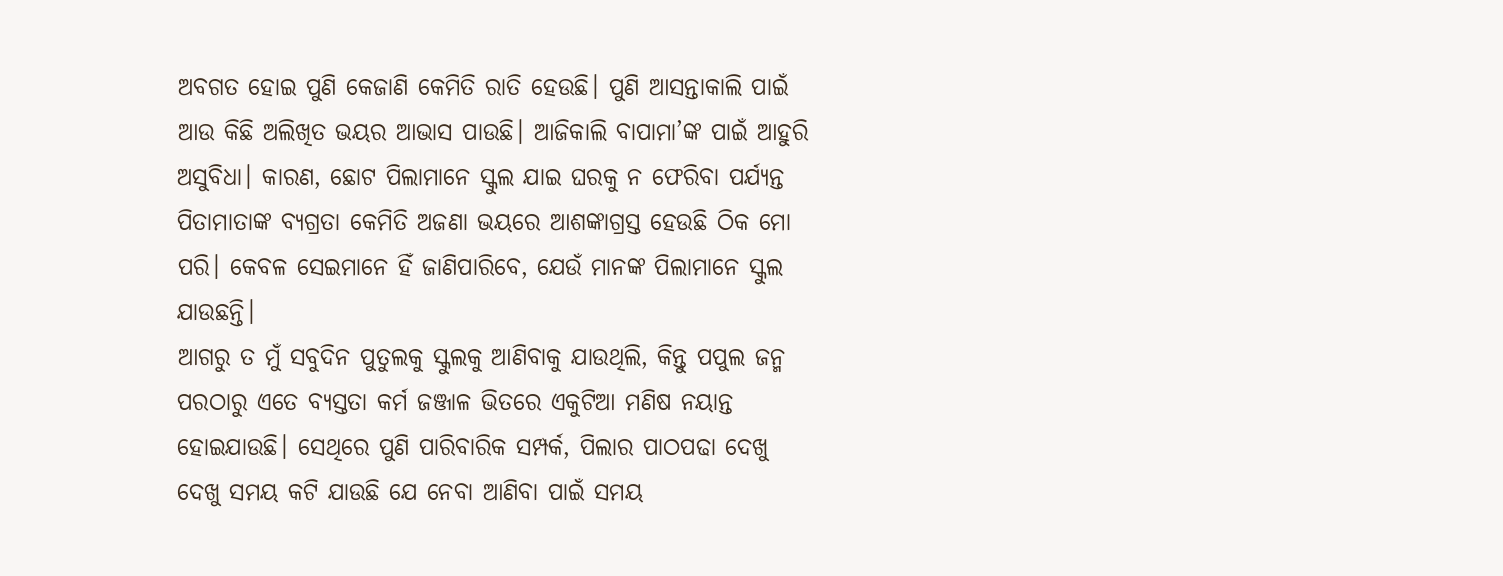ଅବଗତ ହୋଇ ପୁଣି କେଜାଣି କେମିତି ରାତି ହେଉଛି। ପୁଣି ଆସନ୍ତାକାଲି ପାଇଁ ଆଉ କିଛି ଅଲିଖିତ ଭୟର ଆଭାସ ପାଉଛି। ଆଜିକାଲି ବାପାମା’ଙ୍କ ପାଇଁ ଆହୁରି ଅସୁବିଧା। କାରଣ, ଛୋଟ ପିଲାମାନେ ସ୍କୁଲ ଯାଇ ଘରକୁ ନ ଫେରିବା ପର୍ଯ୍ୟନ୍ତ ପିତାମାତାଙ୍କ ବ୍ୟଗ୍ରତା କେମିତି ଅଜଣା ଭୟରେ ଆଶଙ୍କାଗ୍ରସ୍ତ ହେଉଛି ଠିକ ମୋ ପରି। କେବଳ ସେଇମାନେ ହିଁ ଜାଣିପାରିବେ, ଯେଉଁ ମାନଙ୍କ ପିଲାମାନେ ସ୍କୁଲ ଯାଉଛନ୍ତି।
ଆଗରୁ ତ ମୁଁ ସବୁଦିନ ପୁତୁଲକୁ ସ୍କୁଲକୁ ଆଣିବାକୁ ଯାଉଥିଲି, କିନ୍ତୁ ପପୁଲ ଜନ୍ମ ପରଠାରୁ ଏତେ ବ୍ୟସ୍ତତା କର୍ମ ଜଞ୍ଜାଳ ଭିତରେ ଏକୁଟିଆ ମଣିଷ ନୟାନ୍ତ ହୋଇଯାଉଛି। ସେଥିରେ ପୁଣି ପାରିବାରିକ ସମ୍ପର୍କ, ପିଲାର ପାଠପଢା ଦେଖୁ ଦେଖୁ ସମୟ କଟି ଯାଉଛି ଯେ ନେବା ଆଣିବା ପାଇଁ ସମୟ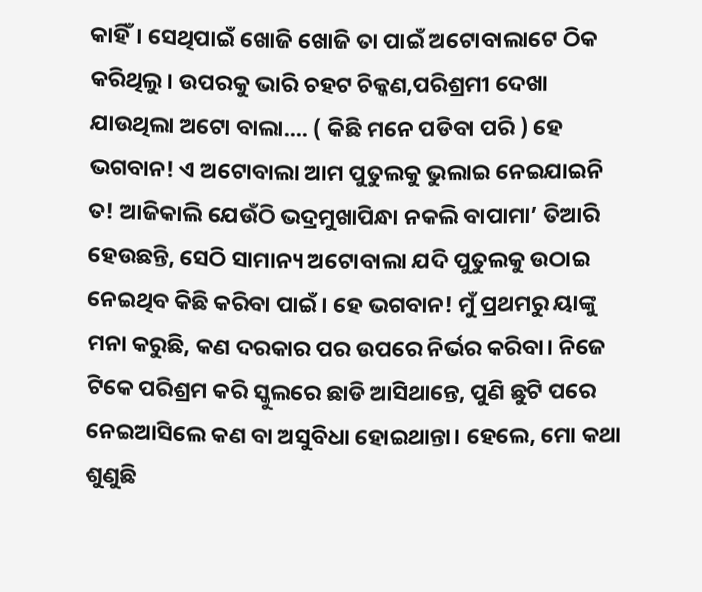କାହିଁ। ସେଥିପାଇଁ ଖୋଜି ଖୋଜି ତା ପାଇଁ ଅଟୋବାଲାଟେ ଠିକ କରିଥିଲୁ। ଉପରକୁ ଭାରି ଚହଟ ଚିକ୍କଣ,ପରିଶ୍ରମୀ ଦେଖା ଯାଉଥିଲା ଅଟୋ ବାଲା.... ( କିଛି ମନେ ପଡିବା ପରି ) ହେ ଭଗବାନ! ଏ ଅଟୋବାଲା ଆମ ପୁତୁଲକୁ ଭୁଲାଇ ନେଇଯାଇନି ତ! ଆଜିକାଲି ଯେଉଁଠି ଭଦ୍ରମୁଖାପିନ୍ଧା ନକଲି ବାପାମା’ ତିଆରି ହେଉଛନ୍ତି, ସେଠି ସାମାନ୍ୟ ଅଟୋବାଲା ଯଦି ପୁତୁଲକୁ ଉଠାଇ ନେଇଥିବ କିଛି କରିବା ପାଇଁ। ହେ ଭଗବାନ! ମୁଁ ପ୍ରଥମରୁ ୟାଙ୍କୁ ମନା କରୁଛି, କଣ ଦରକାର ପର ଉପରେ ନିର୍ଭର କରିବା। ନିଜେ ଟିକେ ପରିଶ୍ରମ କରି ସ୍କୁଲରେ ଛାଡି ଆସିଥାନ୍ତେ, ପୁଣି ଛୁଟି ପରେ ନେଇଆସିଲେ କଣ ବା ଅସୁବିଧା ହୋଇଥାନ୍ତା। ହେଲେ, ମୋ କଥା ଶୁଣୁଛି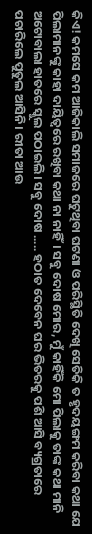କିଏ! କମସେ କମ ଆଜିକାଲି ସମାଜରେ ଘଟୁଥିବା ଘଟଣା ଓ ପରିସ୍ଥିତି ଦେଖି ସେତିକି ତ ହୃଦୟଙ୍ଗମ କରିବା କଥା ଯେ ପିଲାମାନଙ୍କୁ କାହା ଦାୟିତ୍ବରେ ରଖିବା କଥା ନା ନାହିଁ। ସବୁ ଦୋଷ ମୋର, ମୁଁ କାହିଁକି ମୋ ପିଲାକୁ ତାଙ୍କ କଥା ମାନି ଅଟୋବାଲା ହାତରେ ସ୍କୁଲ ପଠାଇଲି। ସବୁ ଦୋଷ ..... ହଠାତ ଦେବେନ ଘର ଭିତରକୁ ପଶି ଆସି ବ୍ୟଗ୍ରତାରେ ପଚାରିଲେ ପୁତୁଲ ଆସିନି। ରୀତା ଆଉ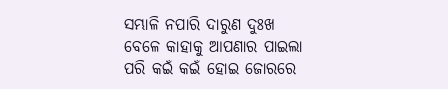ସମ୍ଭାଳି ନପାରି ଦାରୁଣ ଦୁଃଖ ବେଳେ କାହାକୁ ଆପଣାର ପାଇଲା ପରି କଇଁ କଇଁ ହୋଇ ଜୋରରେ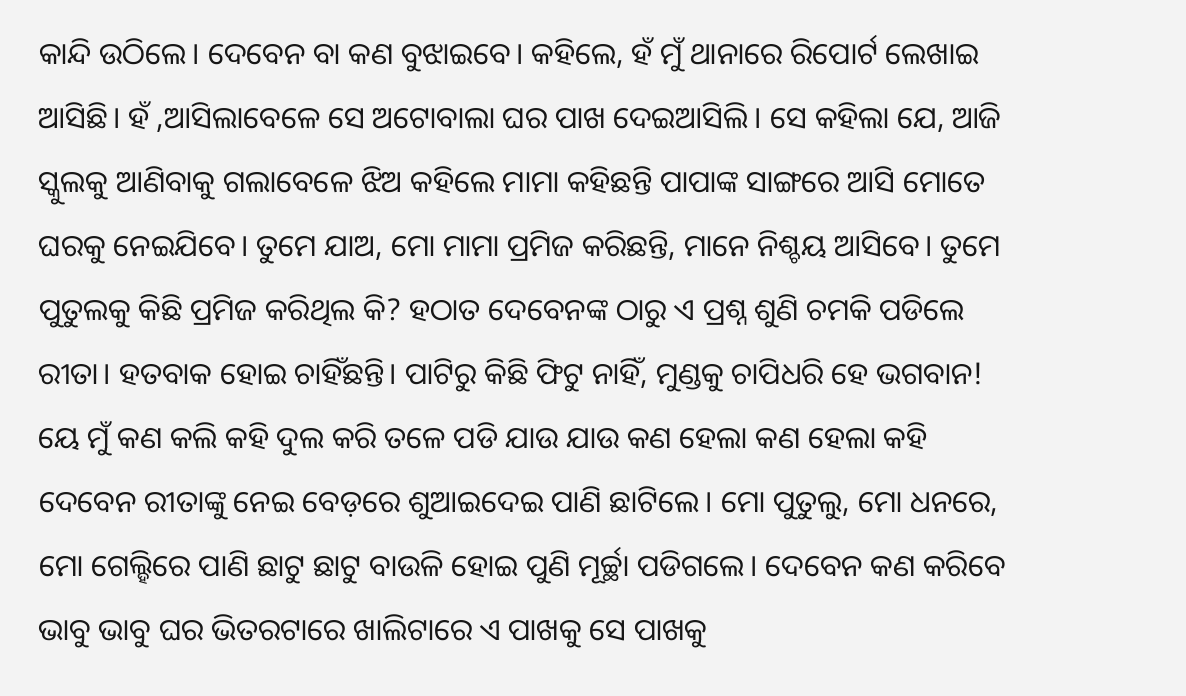କାନ୍ଦି ଉଠିଲେ। ଦେବେନ ବା କଣ ବୁଝାଇବେ। କହିଲେ, ହଁ ମୁଁ ଥାନାରେ ରିପୋର୍ଟ ଲେଖାଇ ଆସିଛି। ହଁ ,ଆସିଲାବେଳେ ସେ ଅଟୋବାଲା ଘର ପାଖ ଦେଇଆସିଲି। ସେ କହିଲା ଯେ, ଆଜି ସ୍କୁଲକୁ ଆଣିବାକୁ ଗଲାବେଳେ ଝିଅ କହିଲେ ମାମା କହିଛନ୍ତି ପାପାଙ୍କ ସାଙ୍ଗରେ ଆସି ମୋତେ ଘରକୁ ନେଇଯିବେ। ତୁମେ ଯାଅ, ମୋ ମାମା ପ୍ରମିଜ କରିଛନ୍ତି, ମାନେ ନିଶ୍ଚୟ ଆସିବେ। ତୁମେ ପୁତୁଲକୁ କିଛି ପ୍ରମିଜ କରିଥିଲ କି? ହଠାତ ଦେବେନଙ୍କ ଠାରୁ ଏ ପ୍ରଶ୍ନ ଶୁଣି ଚମକି ପଡିଲେ ରୀତା। ହତବାକ ହୋଇ ଚାହିଁଛନ୍ତି। ପାଟିରୁ କିଛି ଫିଟୁ ନାହିଁ, ମୁଣ୍ଡକୁ ଚାପିଧରି ହେ ଭଗବାନ! ୟେ ମୁଁ କଣ କଲି କହି ଦୁଲ କରି ତଳେ ପଡି ଯାଉ ଯାଉ କଣ ହେଲା କଣ ହେଲା କହି ଦେବେନ ରୀତାଙ୍କୁ ନେଇ ବେଡ଼ରେ ଶୁଆଇଦେଇ ପାଣି ଛାଟିଲେ। ମୋ ପୁତୁଲୁ, ମୋ ଧନରେ, ମୋ ଗେଲ୍ହିରେ ପାଣି ଛାଟୁ ଛାଟୁ ବାଉଳି ହୋଇ ପୁଣି ମୂର୍ଚ୍ଛା ପଡିଗଲେ। ଦେବେନ କଣ କରିବେ ଭାବୁ ଭାବୁ ଘର ଭିତରଟାରେ ଖାଲିଟାରେ ଏ ପାଖକୁ ସେ ପାଖକୁ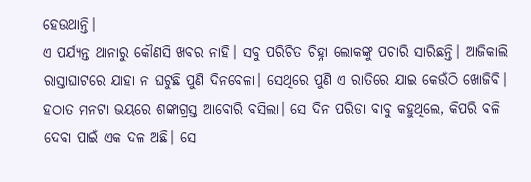ହେଉଥାନ୍ତି।
ଏ ପର୍ଯ୍ୟନ୍ତ ଥାନାରୁ କୌଣସି ଖବର ନାହି। ସବୁ ପରିଚିତ ଚିହ୍ନା ଲୋକଙ୍କୁ ପଚାରି ସାରିଛନ୍ତି। ଆଜିକାଲି ରାସ୍ତାଘାଟରେ ଯାହା ନ ଘଟୁଛି ପୁଣି ଦିନବେଳା। ସେଥିରେ ପୁଣି ଏ ରାତିରେ ଯାଇ କେଉଁଠି ଖୋଜିବି। ହଠାତ ମନଟା ଭୟରେ ଶଙ୍କାଗ୍ରସ୍ତ ଆବୋରି ବସିଲା। ସେ ଦିନ ପରିଡା ବାବୁ କହୁଥିଲେ, କିପରି ବଳି ଦେବା ପାଇଁ ଏକ ଦଳ ଅଛି। ସେ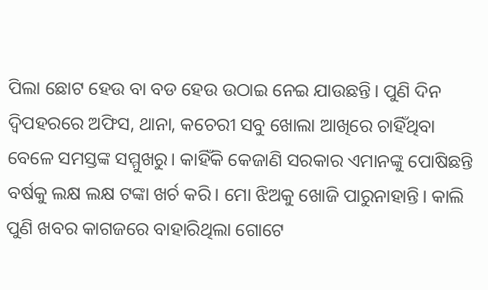ପିଲା ଛୋଟ ହେଉ ବା ବଡ ହେଉ ଉଠାଇ ନେଇ ଯାଉଛନ୍ତି। ପୁଣି ଦିନ ଦ୍ବିପହରରେ ଅଫିସ, ଥାନା, କଚେରୀ ସବୁ ଖୋଲା ଆଖିରେ ଚାହିଁଥିବା ବେଳେ ସମସ୍ତଙ୍କ ସମ୍ମୁଖରୁ। କାହିଁକି କେଜାଣି ସରକାର ଏମାନଙ୍କୁ ପୋଷିଛନ୍ତି ବର୍ଷକୁ ଲକ୍ଷ ଲକ୍ଷ ଟଙ୍କା ଖର୍ଚ କରି। ମୋ ଝିଅକୁ ଖୋଜି ପାରୁନାହାନ୍ତି। କାଲି ପୁଣି ଖବର କାଗଜରେ ବାହାରିଥିଲା ଗୋଟେ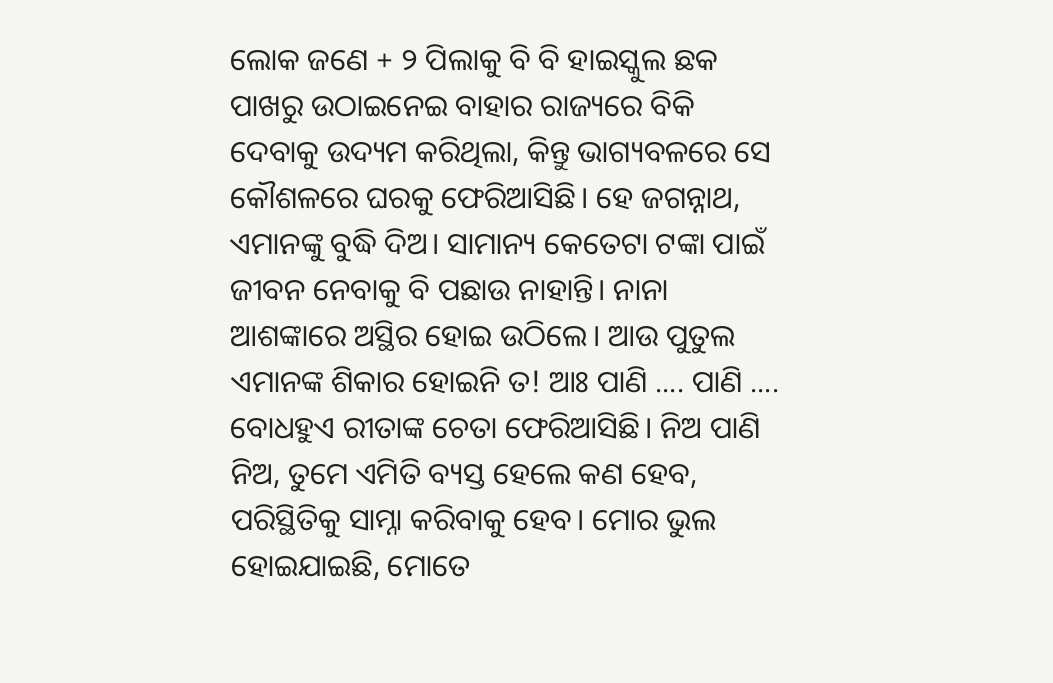ଲୋକ ଜଣେ + ୨ ପିଲାକୁ ବି ବି ହାଇସ୍କୁଲ ଛକ ପାଖରୁ ଉଠାଇନେଇ ବାହାର ରାଜ୍ୟରେ ବିକି ଦେବାକୁ ଉଦ୍ୟମ କରିଥିଲା, କିନ୍ତୁ ଭାଗ୍ୟବଳରେ ସେ କୌଶଳରେ ଘରକୁ ଫେରିଆସିଛି। ହେ ଜଗନ୍ନାଥ, ଏମାନଙ୍କୁ ବୁଦ୍ଧି ଦିଅ। ସାମାନ୍ୟ କେତେଟା ଟଙ୍କା ପାଇଁ ଜୀବନ ନେବାକୁ ବି ପଛାଉ ନାହାନ୍ତି। ନାନା ଆଶଙ୍କାରେ ଅସ୍ଥିର ହୋଇ ଉଠିଲେ। ଆଉ ପୁତୁଲ ଏମାନଙ୍କ ଶିକାର ହୋଇନି ତ! ଆଃ ପାଣି .... ପାଣି .... ବୋଧହୁଏ ରୀତାଙ୍କ ଚେତା ଫେରିଆସିଛି। ନିଅ ପାଣି ନିଅ, ତୁମେ ଏମିତି ବ୍ୟସ୍ତ ହେଲେ କଣ ହେବ, ପରିସ୍ଥିତିକୁ ସାମ୍ନା କରିବାକୁ ହେବ। ମୋର ଭୁଲ ହୋଇଯାଇଛି, ମୋତେ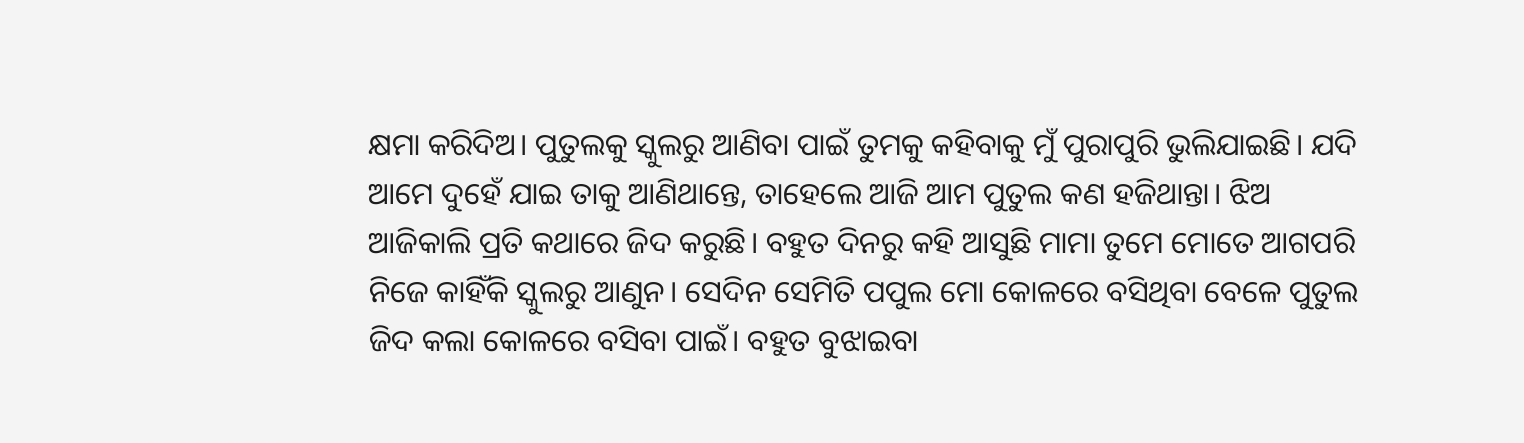କ୍ଷମା କରିଦିଅ। ପୁତୁଲକୁ ସ୍କୁଲରୁ ଆଣିବା ପାଇଁ ତୁମକୁ କହିବାକୁ ମୁଁ ପୁରାପୁରି ଭୁଲିଯାଇଛି। ଯଦି ଆମେ ଦୁହେଁ ଯାଇ ତାକୁ ଆଣିଥାନ୍ତେ, ତାହେଲେ ଆଜି ଆମ ପୁତୁଲ କଣ ହଜିଥାନ୍ତା। ଝିଅ ଆଜିକାଲି ପ୍ରତି କଥାରେ ଜିଦ କରୁଛି। ବହୁତ ଦିନରୁ କହି ଆସୁଛି ମାମା ତୁମେ ମୋତେ ଆଗପରି ନିଜେ କାହିଁକି ସ୍କୁଲରୁ ଆଣୁନ। ସେଦିନ ସେମିତି ପପୁଲ ମୋ କୋଳରେ ବସିଥିବା ବେଳେ ପୁତୁଲ ଜିଦ କଲା କୋଳରେ ବସିବା ପାଇଁ। ବହୁତ ବୁଝାଇବା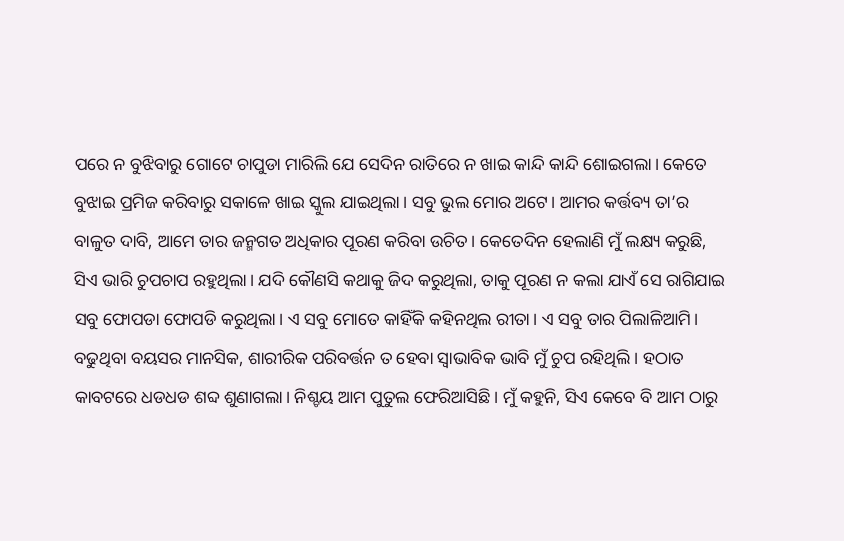ପରେ ନ ବୁଝିବାରୁ ଗୋଟେ ଚାପୁଡା ମାରିଲି ଯେ ସେଦିନ ରାତିରେ ନ ଖାଇ କାନ୍ଦି କାନ୍ଦି ଶୋଇଗଲା। କେତେ ବୁଝାଇ ପ୍ରମିଜ କରିବାରୁ ସକାଳେ ଖାଇ ସ୍କୁଲ ଯାଇଥିଲା। ସବୁ ଭୁଲ ମୋର ଅଟେ। ଆମର କର୍ତ୍ତବ୍ୟ ତା’ର ବାଳୁତ ଦାବି, ଆମେ ତାର ଜନ୍ମଗତ ଅଧିକାର ପୂରଣ କରିବା ଉଚିତ। କେତେଦିନ ହେଲାଣି ମୁଁ ଲକ୍ଷ୍ୟ କରୁଛି, ସିଏ ଭାରି ଚୁପଚାପ ରହୁଥିଲା। ଯଦି କୌଣସି କଥାକୁ ଜିଦ କରୁଥିଲା, ତାକୁ ପୂରଣ ନ କଲା ଯାଏଁ ସେ ରାଗିଯାଇ ସବୁ ଫୋପଡା ଫୋପଡି କରୁଥିଲା। ଏ ସବୁ ମୋତେ କାହିଁକି କହିନଥିଲ ରୀତା। ଏ ସବୁ ତାର ପିଲାଳିଆମି। ବଢୁଥିବା ବୟସର ମାନସିକ, ଶାରୀରିକ ପରିବର୍ତ୍ତନ ତ ହେବା ସ୍ବାଭାବିକ ଭାବି ମୁଁ ଚୁପ ରହିଥିଲି। ହଠାତ କାବଟରେ ଧଡଧଡ ଶବ୍ଦ ଶୁଣାଗଲା। ନିଶ୍ଚୟ ଆମ ପୁତୁଲ ଫେରିଆସିଛି। ମୁଁ କହୁନି, ସିଏ କେବେ ବି ଆମ ଠାରୁ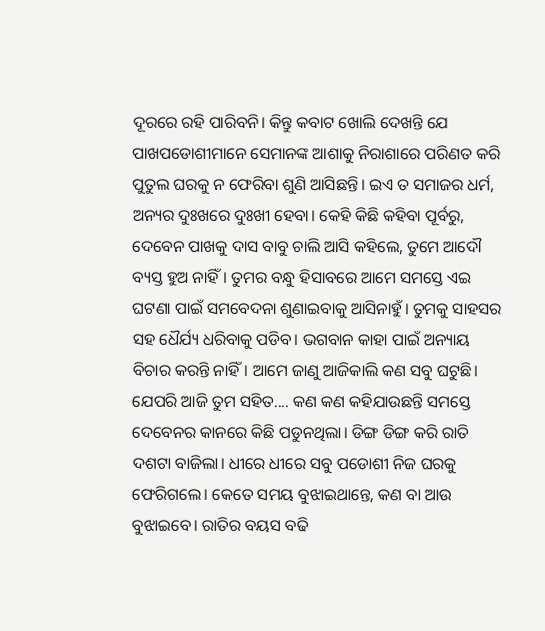ଦୂରରେ ରହି ପାରିବନି। କିନ୍ତୁ କବାଟ ଖୋଲି ଦେଖନ୍ତି ଯେ ପାଖପଡୋଶୀମାନେ ସେମାନଙ୍କ ଆଶାକୁ ନିରାଶାରେ ପରିଣତ କରି ପୁତୁଲ ଘରକୁ ନ ଫେରିବା ଶୁଣି ଆସିଛନ୍ତି। ଇଏ ତ ସମାଜର ଧର୍ମ, ଅନ୍ୟର ଦୁଃଖରେ ଦୁଃଖୀ ହେବା। କେହି କିଛି କହିବା ପୂର୍ବରୁ, ଦେବେନ ପାଖକୁ ଦାସ ବାବୁ ଚାଲି ଆସି କହିଲେ, ତୁମେ ଆଦୌ ବ୍ୟସ୍ତ ହୁଅ ନାହିଁ। ତୁମର ବନ୍ଧୁ ହିସାବରେ ଆମେ ସମସ୍ତେ ଏଇ ଘଟଣା ପାଇଁ ସମବେଦନା ଶୁଣାଇବାକୁ ଆସିନାହୁଁ। ତୁମକୁ ସାହସର ସହ ଧୈର୍ଯ୍ୟ ଧରିବାକୁ ପଡିବ। ଭଗବାନ କାହା ପାଇଁ ଅନ୍ୟାୟ ବିଚାର କରନ୍ତି ନାହିଁ। ଆମେ ଜାଣୁ ଆଜିକାଲି କଣ ସବୁ ଘଟୁଛି। ଯେପରି ଆଜି ତୁମ ସହିତ.... କଣ କଣ କହିଯାଉଛନ୍ତି ସମସ୍ତେ ଦେବେନର କାନରେ କିଛି ପଡୁନଥିଲା। ଡିଙ୍ଗ ଡିଙ୍ଗ କରି ରାତି ଦଶଟା ବାଜିଲା। ଧୀରେ ଧୀରେ ସବୁ ପଡୋଶୀ ନିଜ ଘରକୁ ଫେରିଗଲେ। କେତେ ସମୟ ବୁଝାଇଥାନ୍ତେ, କଣ ବା ଆଉ ବୁଝାଇବେ। ରାତିର ବୟସ ବଢି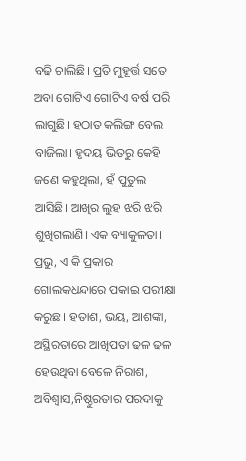ବଢି ଚାଲିଛି। ପ୍ରତି ମୁହୂର୍ତ୍ତ ସତେ ଅବା ଗୋଟିଏ ଗୋଟିଏ ବର୍ଷ ପରି ଲାଗୁଛି। ହଠାତ କଲିଙ୍ଗ ବେଲ ବାଜିଲା। ହୃଦୟ ଭିତରୁ କେହି ଜଣେ କହୁଥିଲା, ହଁ ପୁତୁଲ ଆସିଛି। ଆଖିର ଲୁହ ଝରି ଝରି ଶୁଖିଗଲାଣି। ଏକ ବ୍ୟାକୁଳତା। ପ୍ରଭୁ, ଏ କି ପ୍ରକାର ଗୋଲକଧନ୍ଦାରେ ପକାଇ ପରୀକ୍ଷା କରୁଛ। ହତାଶ, ଭୟ, ଆଶଙ୍କା, ଅସ୍ଥିରତାରେ ଆଖିପତା ଢଳ ଢଳ ହେଉଥିବା ବେଳେ ନିରାଶ, ଅବିଶ୍ବାସ,ନିଷ୍ଠୁରତାର ପରଦାକୁ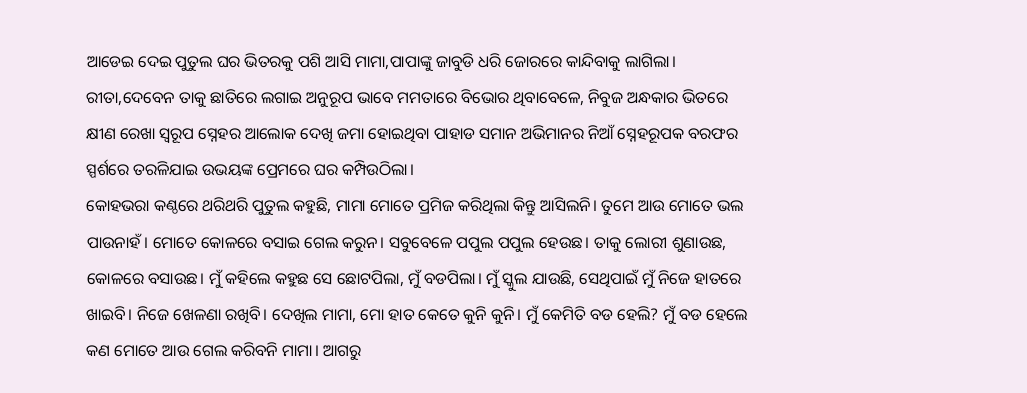ଆଡେଇ ଦେଇ ପୁତୁଲ ଘର ଭିତରକୁ ପଶି ଆସି ମାମା,ପାପାଙ୍କୁ ଜାବୁଡି ଧରି ଜୋରରେ କାନ୍ଦିବାକୁ ଲାଗିଲା। ରୀତା,ଦେବେନ ତାକୁ ଛାତିରେ ଲଗାଇ ଅନୁରୂପ ଭାବେ ମମତାରେ ବିଭୋର ଥିବାବେଳେ, ନିବୁଜ ଅନ୍ଧକାର ଭିତରେ କ୍ଷୀଣ ରେଖା ସ୍ୱରୂପ ସ୍ନେହର ଆଲୋକ ଦେଖି ଜମା ହୋଇଥିବା ପାହାଡ ସମାନ ଅଭିମାନର ନିଆଁ ସ୍ନେହରୂପକ ବରଫର ସ୍ପର୍ଶରେ ତରଳିଯାଇ ଉଭୟଙ୍କ ପ୍ରେମରେ ଘର କମ୍ପିଉଠିଲା।
କୋହଭରା କଣ୍ଠରେ ଥରିଥରି ପୁତୁଲ କହୁଛି, ମାମା ମୋତେ ପ୍ରମିଜ କରିଥିଲା କିନ୍ତୁ ଆସିଲନି। ତୁମେ ଆଉ ମୋତେ ଭଲ ପାଉନାହଁ। ମୋତେ କୋଳରେ ବସାଇ ଗେଲ କରୁନ। ସବୁବେଳେ ପପୁଲ ପପୁଲ ହେଉଛ। ତାକୁ ଲୋରୀ ଶୁଣାଉଛ, କୋଳରେ ବସାଉଛ। ମୁଁ କହିଲେ କହୁଛ ସେ ଛୋଟପିଲା, ମୁଁ ବଡପିଲା। ମୁଁ ସ୍କୁଲ ଯାଉଛି, ସେଥିପାଇଁ ମୁଁ ନିଜେ ହାତରେ ଖାଇବି। ନିଜେ ଖେଳଣା ରଖିବି। ଦେଖିଲ ମାମା, ମୋ ହାତ କେତେ କୁନି କୁନି। ମୁଁ କେମିତି ବଡ ହେଲି? ମୁଁ ବଡ ହେଲେ କଣ ମୋତେ ଆଉ ଗେଲ କରିବନି ମାମା। ଆଗରୁ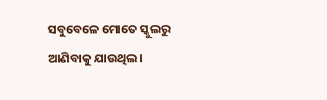ସବୁବେଳେ ମୋତେ ସ୍କୁଲରୁ ଆଣିବାକୁ ଯାଉଥିଲ।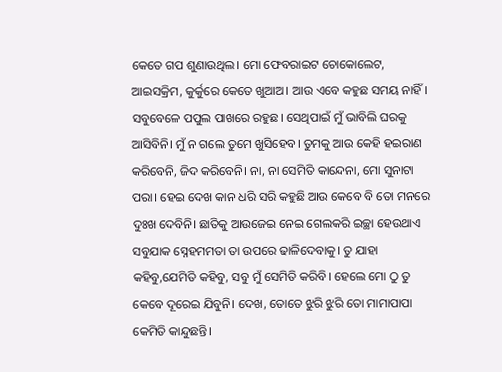କେତେ ଗପ ଶୁଣାଉଥିଲ। ମୋ ଫେବରାଇଟ ଚୋକୋଲେଟ, ଆଇସକ୍ରିମ, କୁର୍କୁରେ କେତେ ଖୁଆଅ। ଆଉ ଏବେ କହୁଛ ସମୟ ନାହିଁ। ସବୁବେଳେ ପପୁଲ ପାଖରେ ରହୁଛ। ସେଥିପାଇଁ ମୁଁ ଭାବିଲି ଘରକୁ ଆସିବିନି। ମୁଁ ନ ଗଲେ ତୁମେ ଖୁସିହେବ। ତୁମକୁ ଆଉ କେହି ହଇରାଣ କରିବେନି, ଜିଦ କରିବେନି। ନା, ନା ସେମିତି କାନ୍ଦେନା, ମୋ ସୁନାଟା ପରା। ହେଇ ଦେଖ କାନ ଧରି ସରି କହୁଛି ଆଉ କେବେ ବି ତୋ ମନରେ ଦୁଃଖ ଦେବିନି। ଛାତିକୁ ଆଉଜେଇ ନେଇ ଗେଲକରି ଇଚ୍ଛା ହେଉଥାଏ ସବୁଯାକ ସ୍ନେହମମତା ତା ଉପରେ ଢାଳିଦେବାକୁ। ତୁ ଯାହା କହିବୁ,ଯେମିତି କହିବୁ, ସବୁ ମୁଁ ସେମିତି କରିବି। ହେଲେ ମୋ ଠୁ ତୁ କେବେ ଦୂରେଇ ଯିବୁନି। ଦେଖ, ତୋତେ ଝୁରି ଝୁରି ତୋ ମାମାପାପା କେମିତି କାନ୍ଦୁଛନ୍ତି।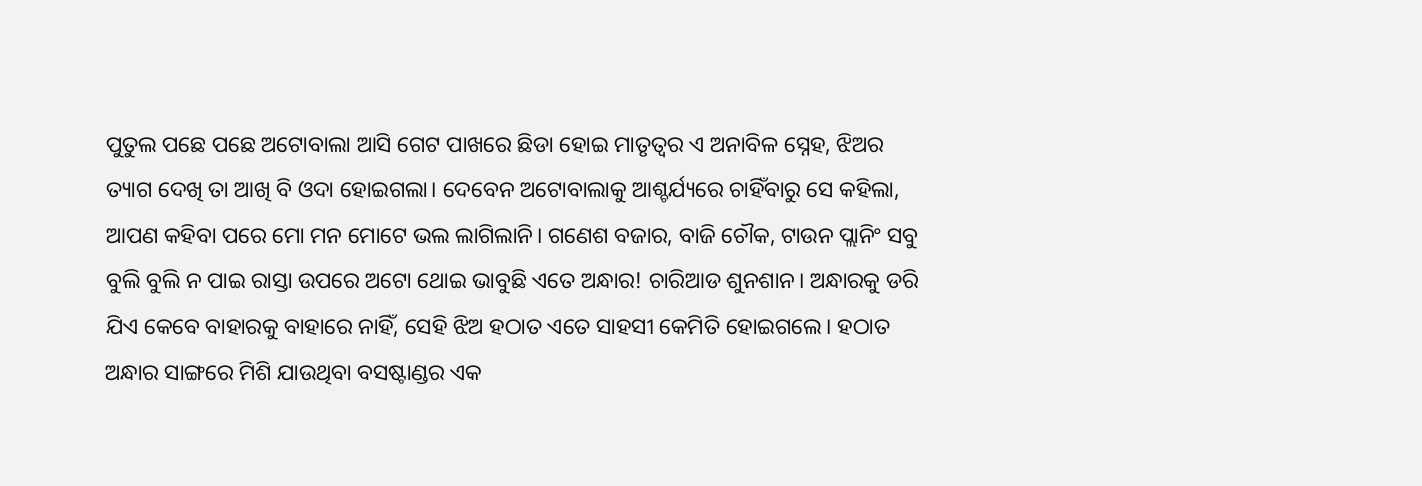ପୁତୁଲ ପଛେ ପଛେ ଅଟୋବାଲା ଆସି ଗେଟ ପାଖରେ ଛିଡା ହୋଇ ମାତୃତ୍ବର ଏ ଅନାବିଳ ସ୍ନେହ, ଝିଅର ତ୍ୟାଗ ଦେଖି ତା ଆଖି ବି ଓଦା ହୋଇଗଲା। ଦେବେନ ଅଟୋବାଲାକୁ ଆଶ୍ଚର୍ଯ୍ୟରେ ଚାହିଁବାରୁ ସେ କହିଲା, ଆପଣ କହିବା ପରେ ମୋ ମନ ମୋଟେ ଭଲ ଲାଗିଲାନି। ଗଣେଶ ବଜାର, ବାଜି ଚୌକ, ଟାଉନ ପ୍ଲାନିଂ ସବୁ ବୁଲି ବୁଲି ନ ପାଇ ରାସ୍ତା ଉପରେ ଅଟୋ ଥୋଇ ଭାବୁଛି ଏତେ ଅନ୍ଧାର! ଚାରିଆଡ ଶୁନଶାନ। ଅନ୍ଧାରକୁ ଡରି ଯିଏ କେବେ ବାହାରକୁ ବାହାରେ ନାହିଁ, ସେହି ଝିଅ ହଠାତ ଏତେ ସାହସୀ କେମିତି ହୋଇଗଲେ। ହଠାତ ଅନ୍ଧାର ସାଙ୍ଗରେ ମିଶି ଯାଉଥିବା ବସଷ୍ଟାଣ୍ଡର ଏକ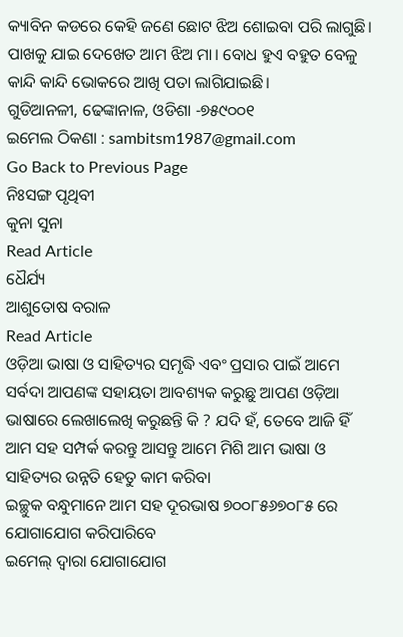କ୍ୟାବିନ କଡରେ କେହି ଜଣେ ଛୋଟ ଝିଅ ଶୋଇବା ପରି ଲାଗୁଛି। ପାଖକୁ ଯାଇ ଦେଖେତ ଆମ ଝିଅ ମା। ବୋଧ ହୁଏ ବହୁତ ବେଳୁ କାନ୍ଦି କାନ୍ଦି ଭୋକରେ ଆଖି ପତା ଲାଗିଯାଇଛି।
ଗୁଡିଆନଳୀ, ଢେଙ୍କାନାଳ, ଓଡିଶା -୭୫୯୦୦୧
ଇମେଲ ଠିକଣା : sambitsm1987@gmail.com
Go Back to Previous Page
ନିଃସଙ୍ଗ ପୃଥିବୀ
କୁନା ସୁନା
Read Article
ଧୈର୍ଯ୍ୟ
ଆଶୁତୋଷ ବରାଳ
Read Article
ଓଡ଼ିଆ ଭାଷା ଓ ସାହିତ୍ୟର ସମୃଦ୍ଧି ଏବଂ ପ୍ରସାର ପାଇଁ ଆମେ ସର୍ବଦା ଆପଣଙ୍କ ସହାୟତା ଆବଶ୍ୟକ କରୁଛୁ ଆପଣ ଓଡ଼ିଆ ଭାଷାରେ ଲେଖାଲେଖି କରୁଛନ୍ତି କି ? ଯଦି ହଁ, ତେବେ ଆଜି ହିଁ ଆମ ସହ ସମ୍ପର୍କ କରନ୍ତୁ ଆସନ୍ତୁ ଆମେ ମିଶି ଆମ ଭାଷା ଓ ସାହିତ୍ୟର ଉନ୍ନତି ହେତୁ କାମ କରିବା
ଇଚ୍ଛୁକ ବନ୍ଧୁମାନେ ଆମ ସହ ଦୂରଭାଷ ୭୦୦୮୫୬୭୦୮୫ ରେ ଯୋଗାଯୋଗ କରିପାରିବେ
ଇମେଲ୍ ଦ୍ବାରା ଯୋଗାଯୋଗ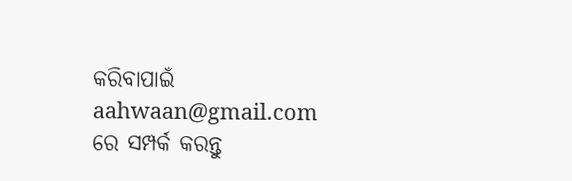କରିବାପାଇଁ aahwaan@gmail.com ରେ ସମ୍ପର୍କ କରନ୍ତୁ